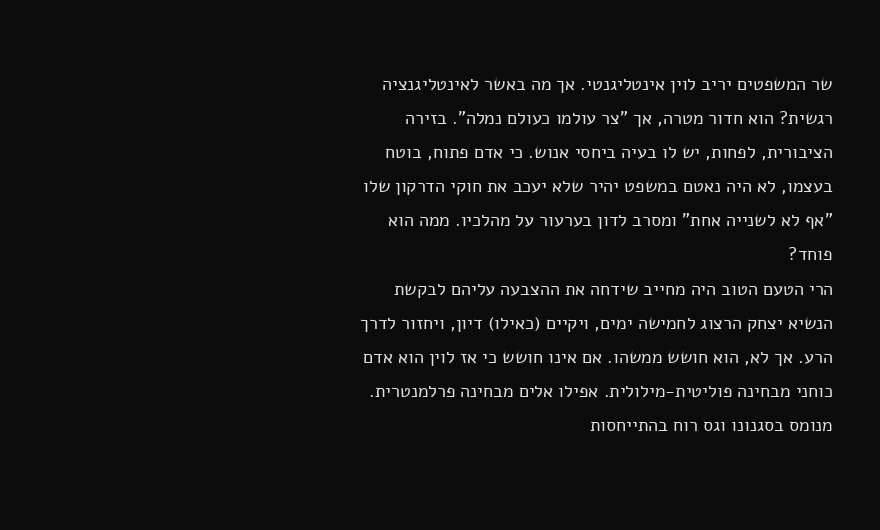שר המשפטים יריב לוין אינטליגנטי. אך מה באשר לאינטליגנציה רגשית? הוא חדור מטרה, אך "צר עולמו כעולם נמלה". בזירה הציבורית, לפחות, יש לו בעיה ביחסי אנוש. כי אדם פתוח, בוטח בעצמו, לא היה נאטם במשפט יהיר שלא יעכב את חוקי הדרקון שלו "אף לא לשנייה אחת" ומסרב לדון בערעור על מהלכיו. ממה הוא פוחד?
הרי הטעם הטוב היה מחייב שידחה את ההצבעה עליהם לבקשת הנשיא יצחק הרצוג לחמישה ימים, ויקיים (כאילו) דיון, ויחזור לדרך הרע. אך לא, הוא חושש ממשהו. אם אינו חושש כי אז לוין הוא אדם כוחני מבחינה פוליטית-מילולית. אפילו אלים מבחינה פרלמנטרית. מנומס בסגנונו וגס רוח בהתייחסות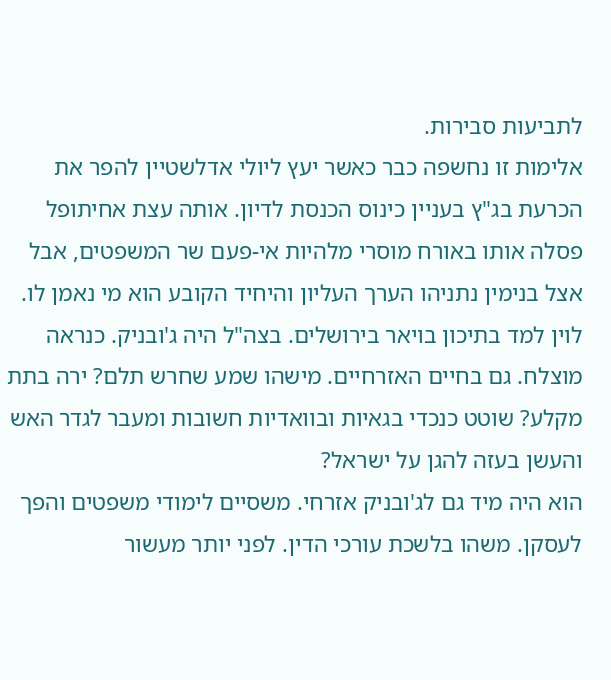לתביעות סבירות.
אלימות זו נחשפה כבר כאשר יעץ ליולי אדלשטיין להפר את הכרעת בג"ץ בעניין כינוס הכנסת לדיון. אותה עצת אחיתופל פסלה אותו באורח מוסרי מלהיות אי-פעם שר המשפטים, אבל אצל בנימין נתניהו הערך העליון והיחיד הקובע הוא מי נאמן לו.
לוין למד בתיכון בויאר בירושלים. בצה"ל היה ג'ובניק. כנראה מוצלח. גם בחיים האזרחיים. מישהו שמע שחרש תלם? ירה בתת מקלע? שוטט כנכדי בגאיות ובוואדיות חשובות ומעבר לגדר האש והעשן בעזה להגן על ישראל?
הוא היה מיד גם לג'ובניק אזרחי. משסיים לימודי משפטים והפך לעסקן. משהו בלשכת עורכי הדין. לפני יותר מעשור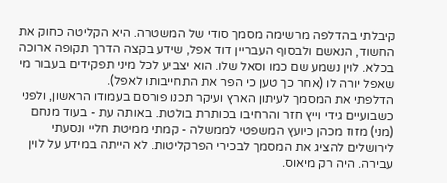קיבלתי בהדלפה מרשימה מסמך סודי של המשטרה. היא הקליטה כחוק את החשוד, הנאשם ולבסוף העבריין דוד אפל, שידע בקצה הדרך תקופה ארוכה בכלא. לוין נשמע שם כמו וסאל שלו. הוא יצביע לכל מיני תפקידים בעבור מי שאפל יורה לו (אחר כך טען כי הפר את התחייבותו לאפל).
הדלפתי את המסמך לעיתון הארץ ועיקר תכנו פורסם בעמודו הראשון, ולפני כשבועיים גידי וייץ חזר והרחיבו בכותרת בולטת. באותה עת - בעוד מנחם (מני) מזוז מכהן כיועץ המשפטי לממשלה - קמתי ממיטת חליי ונסעתי לירושלים להציג את המסמך לבכירי הפרקליטות. לא הייתה במידע על לוין עבירה. היה רק מיאוס.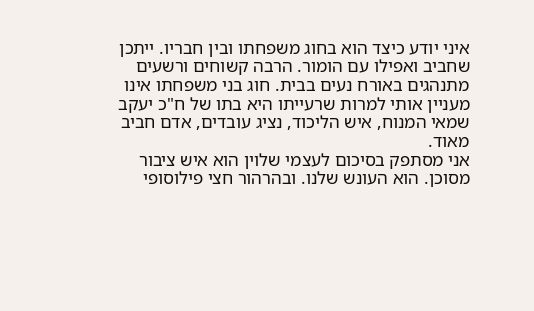איני יודע כיצד הוא בחוג משפחתו ובין חבריו. ייתכן שחביב ואפילו עם הומור. הרבה קשוחים ורשעים מתנהגים באורח נעים בבית. חוג בני משפחתו אינו מעניין אותי למרות שרעייתו היא בתו של ח"כ יעקב שמאי המנוח, איש הליכוד, נציג עובדים, אדם חביב מאוד.
אני מסתפק בסיכום לעצמי שלוין הוא איש ציבור מסוכן. הוא העונש שלנו. ובהרהור חצי פילוסופי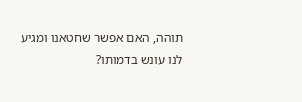תוהה, האם אפשר שחטאנו ומגיע לנו עונש בדמותו?